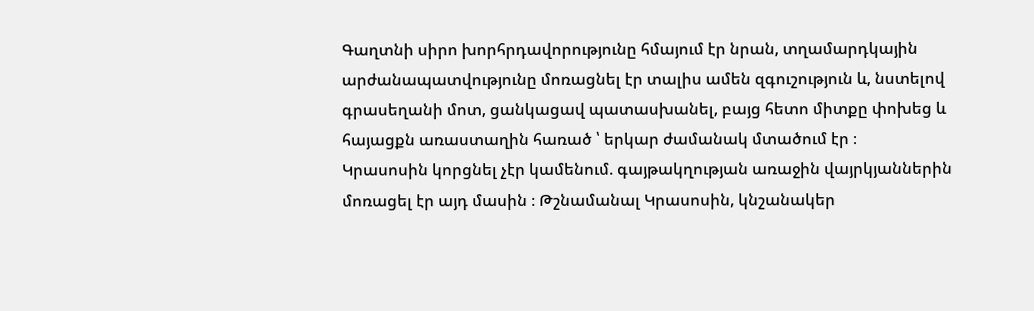Գաղտնի սիրո խորհրդավորությունը հմայում էր նրան, տղամարդկային արժանապատվությունը մոռացնել էր տալիս ամեն զգուշություն և, նստելով գրասեղանի մոտ, ցանկացավ պատասխանել, բայց հետո միտքը փոխեց և հայացքն առաստաղին հառած ՝ երկար ժամանակ մտածում էր ։
Կրասոսին կորցնել չէր կամենում. գայթակղության առաջին վայրկյաններին մոռացել էր այդ մասին ։ Թշնամանալ Կրասոսին, կնշանակեր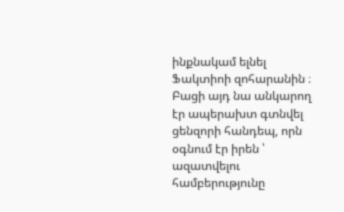ինքնակամ ելնել Ֆակտիոի զոհարանին ։ Բացի այդ նա անկարող էր ապերախտ գտնվել ցենզորի հանդեպ, որն օգնում էր իրեն ՝ ազատվելու համբերությունը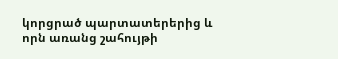կորցրած պարտատերերից և որն առանց շահույթի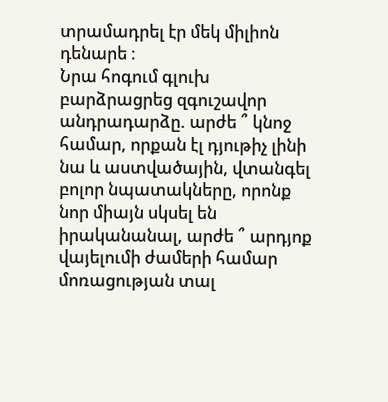տրամադրել էր մեկ միլիոն դենարե ։
Նրա հոգում գլուխ բարձրացրեց զգուշավոր անդրադարձը. արժե ՞ կնոջ համար, որքան էլ դյութիչ լինի նա և աստվածային, վտանգել բոլոր նպատակները, որոնք նոր միայն սկսել են իրականանալ, արժե ՞ արդյոք վայելումի ժամերի համար մոռացության տալ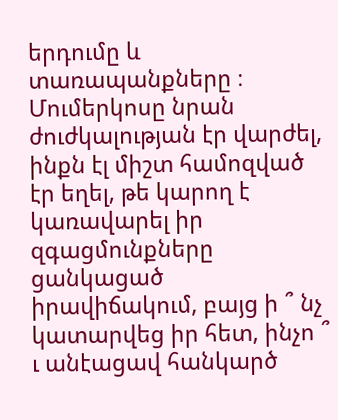երդումը և տառապանքները ։
Մումերկոսը նրան ժուժկալության էր վարժել, ինքն էլ միշտ համոզված էր եղել, թե կարող է կառավարել իր զգացմունքները ցանկացած իրավիճակում, բայց ի ՞ նչ կատարվեց իր հետ, ինչո ՞ ւ անէացավ հանկարծ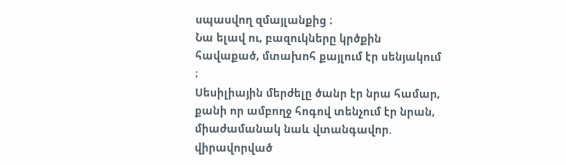սպասվող զմայլանքից ։
Նա ելավ ու, բազուկները կրծքին հավաքած, մտախոհ քայլում էր սենյակում ։
Սեսիլիային մերժելը ծանր էր նրա համար, քանի որ ամբողջ հոգով տենչում էր նրան, միաժամանակ նաև վտանգավոր. վիրավորված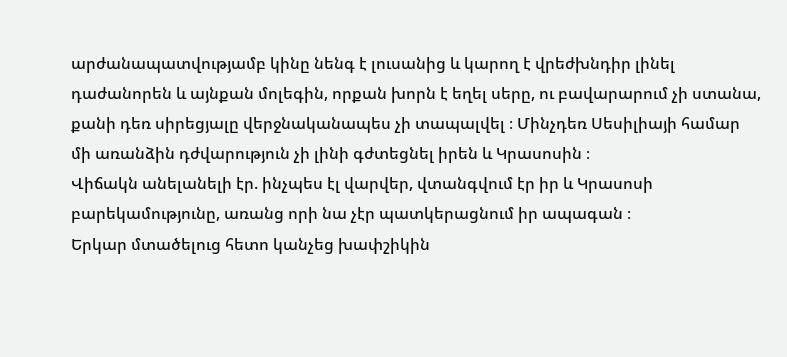արժանապատվությամբ կինը նենգ է լուսանից և կարող է վրեժխնդիր լինել դաժանորեն և այնքան մոլեգին, որքան խորն է եղել սերը, ու բավարարում չի ստանա, քանի դեռ սիրեցյալը վերջնականապես չի տապալվել ։ Մինչդեռ Սեսիլիայի համար մի առանձին դժվարություն չի լինի գժտեցնել իրեն և Կրասոսին ։
Վիճակն անելանելի էր. ինչպես էլ վարվեր, վտանգվում էր իր և Կրասոսի բարեկամությունը, առանց որի նա չէր պատկերացնում իր ապագան ։
Երկար մտածելուց հետո կանչեց խափշիկին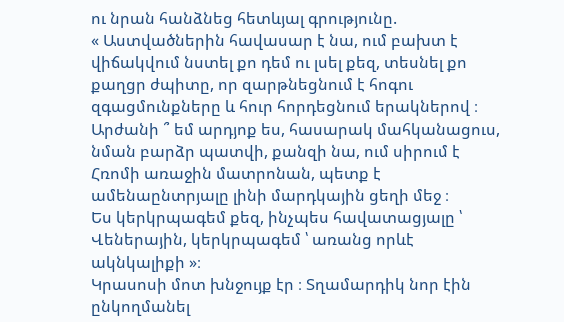ու նրան հանձնեց հետևյալ գրությունը.
« Աստվածներին հավասար է նա, ում բախտ է վիճակվում նստել քո դեմ ու լսել քեզ, տեսնել քո քաղցր ժպիտը, որ զարթնեցնում է հոգու զգացմունքները և հուր հորդեցնում երակներով ։
Արժանի ՞ եմ արդյոք ես, հասարակ մահկանացուս, նման բարձր պատվի, քանզի նա, ում սիրում է Հռոմի առաջին մատրոնան, պետք է ամենաընտրյալը լինի մարդկային ցեղի մեջ ։
Ես կերկրպագեմ քեզ, ինչպես հավատացյալը ՝ Վեներային, կերկրպագեմ ՝ առանց որևէ ակնկալիքի »։
Կրասոսի մոտ խնջույք էր ։ Տղամարդիկ նոր էին ընկողմանել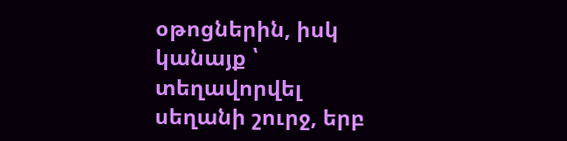օթոցներին, իսկ կանայք ՝ տեղավորվել սեղանի շուրջ, երբ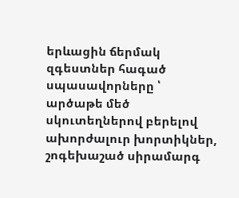երևացին ճերմակ զգեստներ հագած սպասավորները ՝ արծաթե մեծ սկուտեղներով բերելով ախորժալուր խորտիկներ, շոգեխաշած սիրամարգ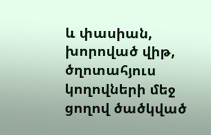և փասիան, խորոված վիթ, ծղոտահյուս կողովների մեջ ցողով ծածկված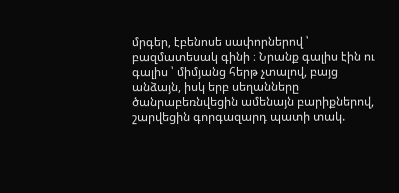մրգեր, էբենոսե սափորներով ՝ բազմատեսակ գինի ։ Նրանք գալիս էին ու գալիս ՝ միմյանց հերթ չտալով, բայց անձայն, իսկ երբ սեղանները ծանրաբեռնվեցին ամենայն բարիքներով, շարվեցին գորգազարդ պատի տակ.